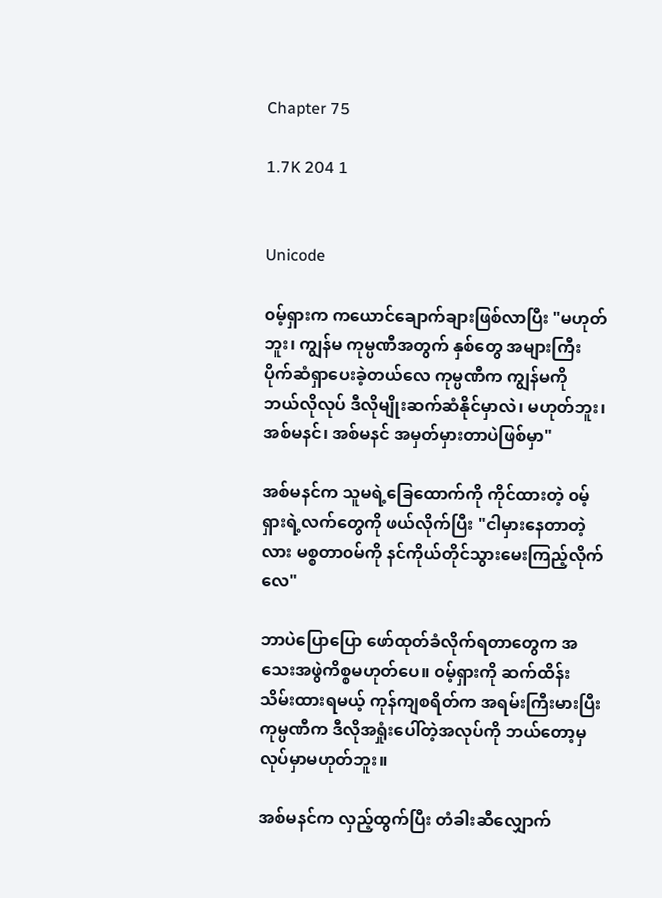Chapter 75

1.7K 204 1


Unicode

၀မ့်ရှားက ကယောင်ချောက်ချားဖြစ်လာပြီး "မဟုတ်ဘူး၊ ကျွန်မ ကုမ္ပဏီအတွက် နှစ်တွေ အများကြီး ပိုက်ဆံရှာပေးခဲ့တယ်လေ ကုမ္ပဏီက ကျွန်မကို ဘယ်လိုလုပ် ဒီလိုမျိုးဆက်ဆံနိုင်မှာလဲ၊ မဟုတ်ဘူး၊ အစ်မနင်၊ အစ်မနင် အမှတ်မှားတာပဲဖြစ်မှာ"

အစ်မနင်က သူမရဲ့ခြေထောက်ကို ကိုင်ထားတဲ့ ၀မ့်ရှားရဲ့လက်တွေကို ဖယ်လိုက်ပြီး "ငါမှားနေတာတဲ့လား မစ္စတာ၀မ်ကို နင်ကိုယ်တိုင်သွားမေးကြည့်လိုက်လေ"

ဘာပဲပြောပြော ဖော်ထုတ်ခံလိုက်ရတာတွေက အသေးအဖွဲကိစ္စမဟုတ်ပေ။ ၀မ့်ရှားကို ဆက်ထိန်းသိမ်းထားရမယ့် ကုန်ကျစရိတ်က အရမ်းကြီးမားပြီး ကုမ္ပဏီက ဒီလိုအရှုံးပေါ်တဲ့အလုပ်ကို ဘယ်တော့မှ လုပ်မှာမဟုတ်ဘူး။

အစ်မနင်က လှည့်ထွက်ပြီး တံခါးဆီလျှောက်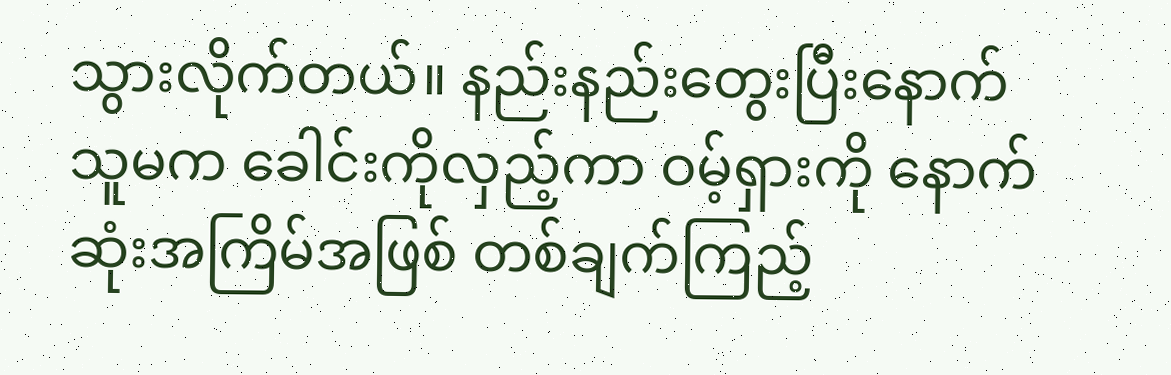သွားလိုက်တယ်။ နည်းနည်းတွေးပြီးနောက် သူမက ခေါင်းကိုလှည့်ကာ ဝမ့်ရှားကို နောက်ဆုံးအကြိမ်အဖြစ် တစ်ချက်ကြည့်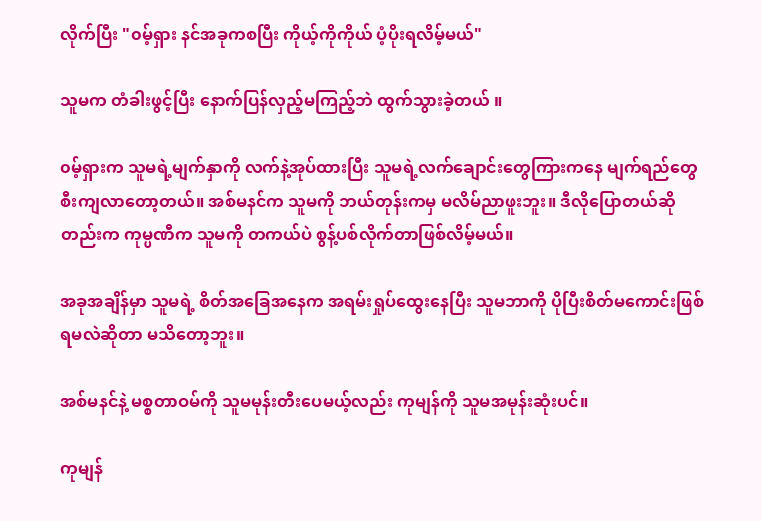လိုက်ပြီး "၀မ့်ရှား နင်အခုကစပြီး ကိုယ့်ကိုကိုယ် ပံ့ပိုးရလိမ့်မယ်"

သူမက တံခါးဖွင့်ပြီး နောက်ပြန်လှည့်မကြည့်ဘဲ ထွက်သွားခဲ့တယ် ။

၀မ့်ရှားက သူမရဲ့မျက်နှာကို လက်နဲ့အုပ်ထားပြီး သူမရဲ့လက်ချောင်းတွေကြားကနေ မျက်ရည်တွေ စီးကျလာတော့တယ်။ အစ်မနင်က သူမကို ဘယ်တုန်းကမှ မလိမ်ညာဖူးဘူး။ ဒီလိုပြောတယ်ဆိုတည်းက ကုမ္ပဏီက သူမကို တကယ်ပဲ စွန့်ပစ်လိုက်တာဖြစ်လိမ့်မယ်။

အခုအချိန်မှာ သူမရဲ့ စိတ်အခြေအနေက အရမ်းရှုပ်ထွေးနေပြီး သူမဘာကို ပိုပြီးစိတ်မ‌ကောင်းဖြစ်ရမလဲဆိုတာ မသိတော့ဘူး။

အစ်မနင်နဲ့ မစ္စတာဝမ်ကို သူမမုန်းတီးပေမယ့်လည်း ကုမျန်ကို သူမအမုန်းဆုံးပင်။

ကုမျန်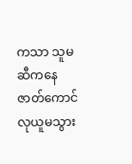ကသာ သူမဆီကနေ ဇာတ်ကောင်လုယူမသွား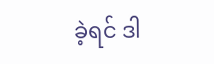ခဲ့ရင် ဒါ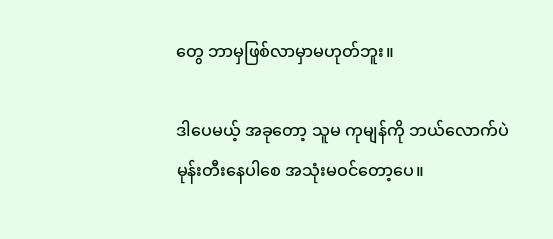တွေ ဘာမှဖြစ်လာမှာမဟုတ်ဘူး။

ဒါပေမယ့် အခုတော့ သူမ ကုမျန်ကို ဘယ်လောက်ပဲမုန်းတီးနေပါစေ အသုံးမဝင်တော့ပေ။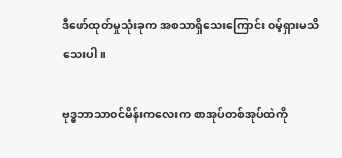ဒီဖော်ထုတ်မှုသုံးခုက အစသာရှိသေးကြောင်း ၀မ့်ရှားမသိသေးပါ။

ဗုဒ္ဓဘာသာ၀င်မိန်းကလေးက စာအုပ်တစ်အုပ်ထဲကို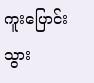ကူးပြောင်းသွား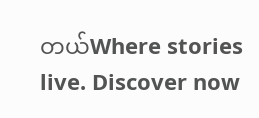တယ်Where stories live. Discover now